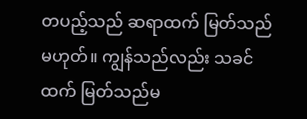တပည့်သည် ဆရာထက် မြတ်သည်မဟုတ်။ ကျွန်သည်လည်း သခင်ထက် မြတ်သည်မ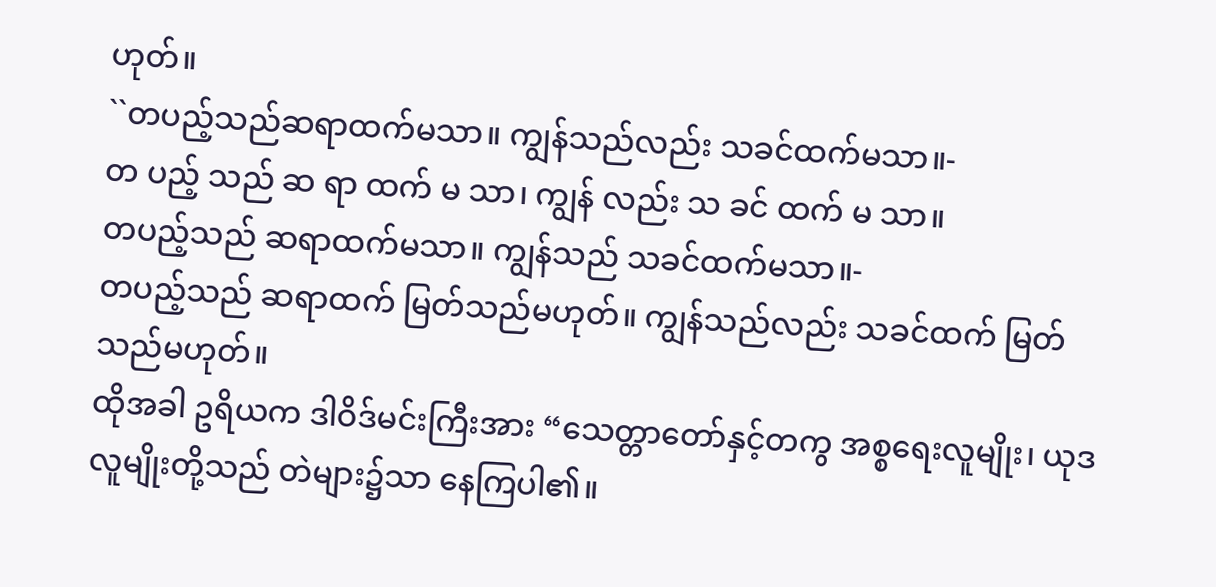ဟုတ်။
``တပည့်သည်ဆရာထက်မသာ။ ကျွန်သည်လည်း သခင်ထက်မသာ။-
တ ပည့် သည် ဆ ရာ ထက် မ သာ၊ ကျွန် လည်း သ ခင် ထက် မ သာ။
တပည့်သည် ဆရာထက်မသာ။ ကျွန်သည် သခင်ထက်မသာ။-
တပည့်သည် ဆရာထက် မြတ်သည်မဟုတ်။ ကျွန်သည်လည်း သခင်ထက် မြတ်သည်မဟုတ်။
ထိုအခါ ဥရိယက ဒါဝိဒ်မင်းကြီးအား “သေတ္တာတော်နှင့်တကွ အစ္စရေးလူမျိုး၊ ယုဒလူမျိုးတို့သည် တဲများ၌သာ နေကြပါ၏။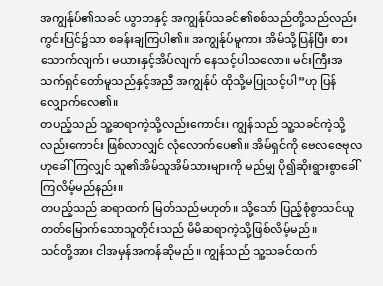အကျွန်ုပ်၏သခင် ယွာဘနှင့် အကျွန်ုပ်သခင်၏စစ်သည်တို့သည်လည်း ကွင်းပြင်၌သာ စခန်းချကြပါ၏။ အကျွန်ုပ်မူကား အိမ်သို့ပြန်ပြီး စားသောက်လျက်၊ မယားနှင့်အိပ်လျက် နေသင့်ပါသလော။ မင်းကြီးအသက်ရှင်တော်မူသည်နှင့်အညီ အကျွန်ုပ် ထိုသို့မပြုသင့်ပါ”ဟု ပြန်လျှောက်လေ၏။
တပည့်သည် သူ့ဆရာကဲ့သို့လည်းကောင်း၊ ကျွန်သည် သူ့သခင်ကဲ့သို့လည်းကောင်း ဖြစ်လာလျှင် လုံလောက်ပေ၏။ အိမ်ရှင်ကို ဗေလဇေဗုလဟုခေါ်ကြလျှင် သူ၏အိမ်သူအိမ်သားများကို မည်မျှ ပို၍ဆိုးရွားစွာခေါ်ကြလိမ့်မည်နည်း။
တပည့်သည် ဆရာထက် မြတ်သည်မဟုတ်။ သို့သော် ပြည့်စုံစွာသင်ယူတတ်မြောက်သောသူတိုင်းသည် မိမိဆရာကဲ့သို့ဖြစ်လိမ့်မည်။
သင်တို့အား ငါအမှန်အကန်ဆိုမည်။ ကျွန်သည် သူ့သခင်ထက်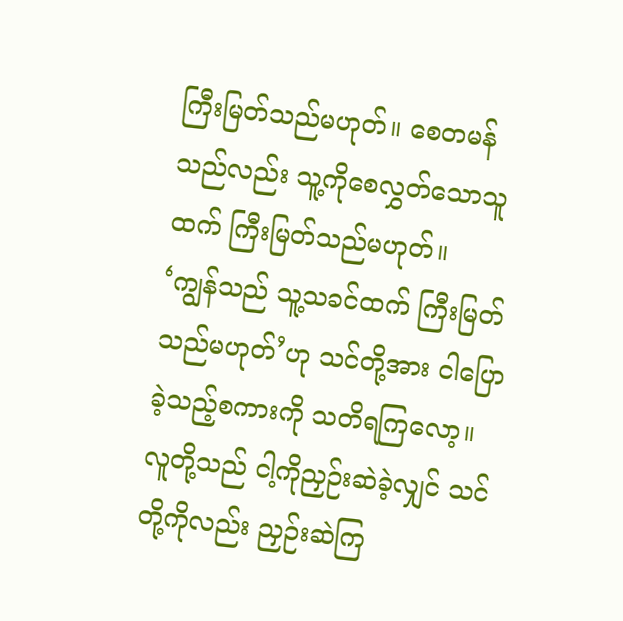ကြီးမြတ်သည်မဟုတ်။ စေတမန်သည်လည်း သူ့ကိုစေလွှတ်သောသူထက် ကြီးမြတ်သည်မဟုတ်။
‘ကျွန်သည် သူ့သခင်ထက် ကြီးမြတ်သည်မဟုတ်’ဟု သင်တို့အား ငါပြောခဲ့သည့်စကားကို သတိရကြလော့။ လူတို့သည် ငါ့ကိုညှဉ်းဆဲခဲ့လျှင် သင်တို့ကိုလည်း ညှဉ်းဆဲကြ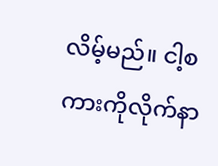လိမ့်မည်။ ငါ့စကားကိုလိုက်နာ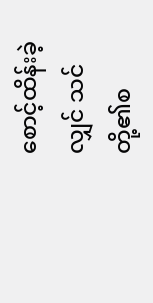စောင့်ထိန်းခဲ့လျှင် သင်တို့၏စ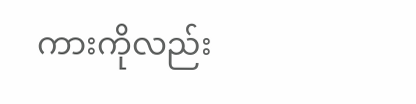ကားကိုလည်း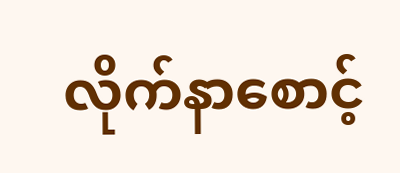လိုက်နာစောင့်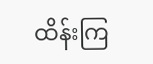ထိန်းကြ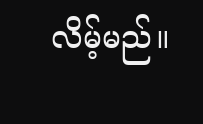လိမ့်မည်။